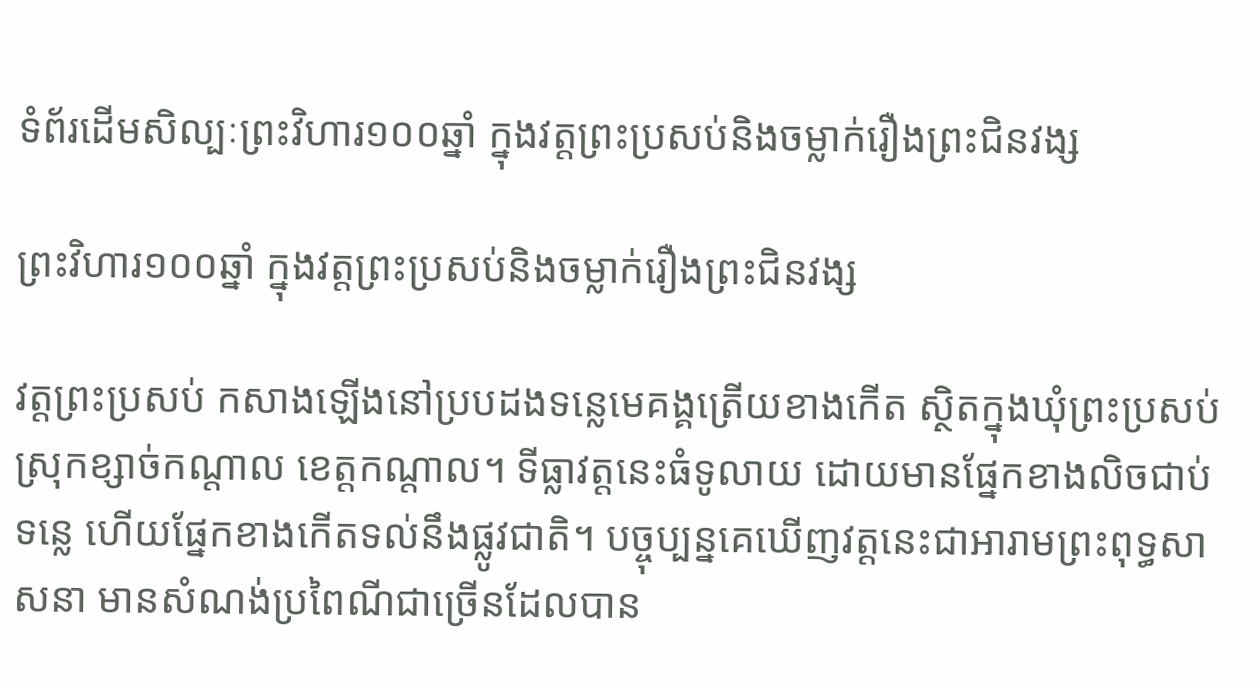ទំព័រដើមសិល្បៈព្រះវិហារ១០០ឆ្នាំ ក្នុងវត្តព្រះប្រសប់និងចម្លាក់រឿងព្រះជិនវង្ស

ព្រះវិហារ១០០ឆ្នាំ ក្នុងវត្តព្រះប្រសប់និងចម្លាក់រឿងព្រះជិនវង្ស

វត្តព្រះប្រសប់ កសាងឡើងនៅប្របដងទន្លេមេគង្គត្រើយខាងកើត ស្ថិតក្នុងឃុំព្រះប្រសប់ ស្រុកខ្សាច់កណ្តាល ខេត្តកណ្តាល។ ទីធ្លាវត្តនេះធំទូលាយ ដោយមានផ្នែកខាងលិចជាប់ទន្លេ ហើយផ្នែកខាងកើតទល់នឹងផ្លូវជាតិ។ បច្ចុប្បន្នគេឃើញវត្តនេះជាអារាមព្រះពុទ្ធសាសនា មានសំណង់ប្រពៃណីជាច្រើនដែលបាន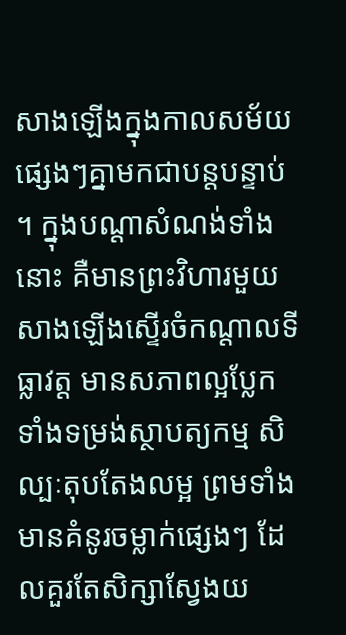សាងឡើងក្នុងកាលសម័យផ្សេងៗគ្នាមកជាបន្តបន្ទាប់។ ក្នុងបណ្តាសំណង់ទាំងនោះ គឺមានព្រះវិហារមួយសាងឡើងស្ទើរចំកណ្តាលទីធ្លាវត្ត មានសភាពល្អប្លែកទាំងទម្រង់ស្ថាបត្យកម្ម សិល្បៈតុបតែងលម្អ ព្រមទាំងមានគំនូរចម្លាក់ផ្សេងៗ ដែលគួរតែសិក្សាស្វែងយ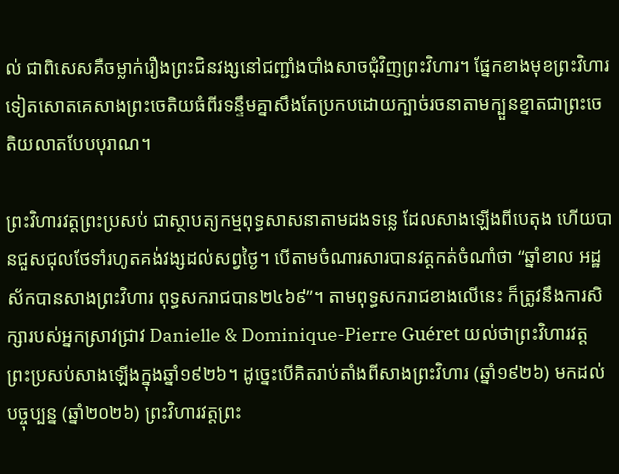ល់ ជាពិសេសគឺចម្លាក់រឿងព្រះជិនវង្សនៅជញ្ជាំងបាំងសាចជុំវិញព្រះវិហារ។ ផ្នែកខាងមុខព្រះវិហារទៀតសោតគេសាងព្រះចេតិយធំពីរទន្ទឹមគ្នាសឹងតែប្រកបដោយក្បាច់រចនាតាមក្បួនខ្នាតជាព្រះចេតិយលាតបែបបុរាណ។

ព្រះវិហារវត្តព្រះប្រសប់ ជាស្ថាបត្យកម្មពុទ្ធសាសនាតាមដងទន្លេ ដែលសាងឡើងពីបេតុង ហើយបានជួសជុលថែទាំរហូតគង់វង្សដល់សព្វថ្ងៃ។ បើតាមចំណារសារបានវត្តកត់ចំណាំថា “ឆ្នាំខាល អដ្ឋស័កបានសាងព្រះវិហារ ពុទ្ធសករាជបាន២៤៦៩”។ តាមពុទ្ធសករាជខាងលើនេះ ក៏ត្រូវនឹងការសិក្សារបស់អ្នកស្រាវជ្រាវ Danielle & Dominique-Pierre Guéret យល់ថាព្រះវិហារវត្តព្រះប្រសប់សាងឡើងក្នុងឆ្នាំ១៩២៦។ ដូច្នេះបើគិតរាប់តាំងពីសាងព្រះវិហារ (ឆ្នាំ១៩២៦) មកដល់បច្ចុប្បន្ន (ឆ្នាំ២០២៦) ព្រះវិហារវត្តព្រះ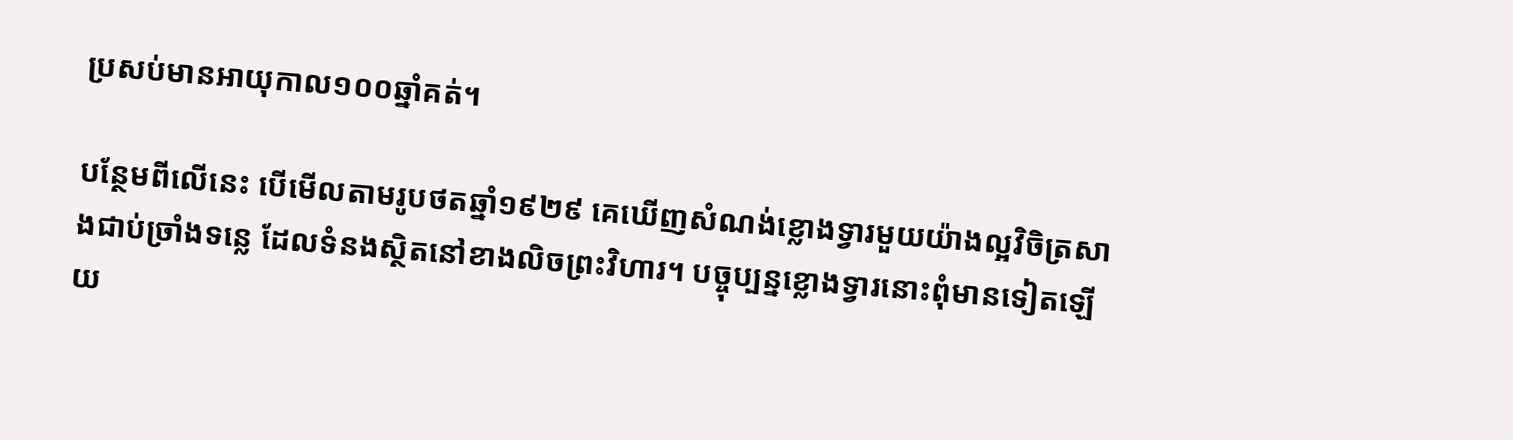ប្រសប់មានអាយុកាល១០០ឆ្នាំគត់។

បន្ថែមពីលើនេះ បើមើលតាមរូបថតឆ្នាំ១៩២៩ គេឃើញសំណង់ខ្លោងទ្វារមួយយ៉ាងល្អវិចិត្រសាងជាប់ច្រាំងទន្លេ ដែលទំនងស្ថិតនៅខាងលិចព្រះវិហារ។ បច្ចុប្បន្នខ្លោងទ្វារនោះពុំមានទៀតឡើយ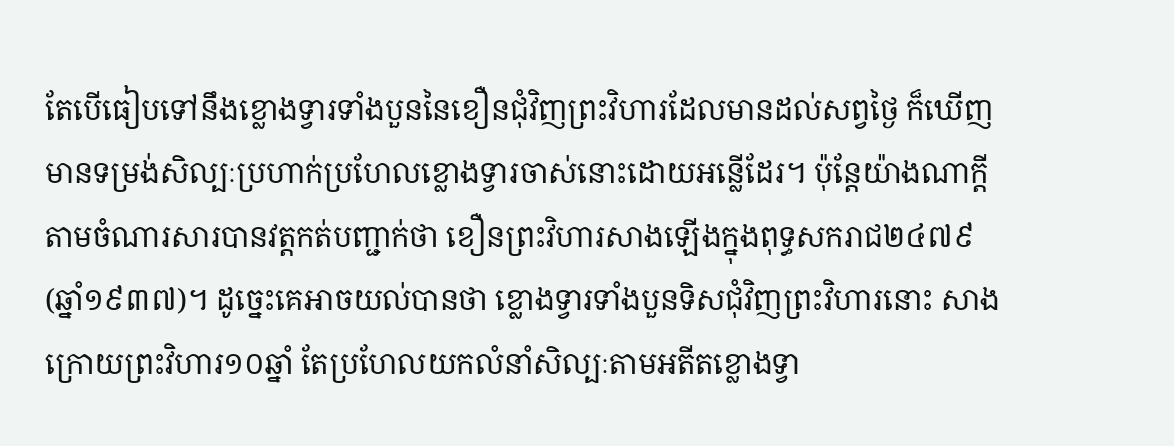តែបើធៀបទៅនឹងខ្លោងទ្វារទាំងបួននៃខឿនជុំវិញព្រះវិហារដែលមានដល់សព្វថ្ងៃ ក៏ឃើញមានទម្រង់សិល្បៈប្រហាក់ប្រហែលខ្លោងទ្វារចាស់នោះដោយអន្លើដែរ។ ប៉ុន្តែយ៉ាងណាក្តី តាមចំណារសារបានវត្តកត់បញ្ជាក់ថា ខឿនព្រះវិហារសាងឡើងក្នុងពុទ្ធសករាជ២៤៧៩ (ឆ្នាំ១៩៣៧)។ ដូច្នេះគេអាចយល់បានថា ខ្លោងទ្វារទាំងបួនទិសជុំវិញព្រះវិហារនោះ សាងក្រោយព្រះវិហារ១០ឆ្នាំ តែប្រហែលយកលំនាំសិល្បៈតាមអតីតខ្លោងទ្វា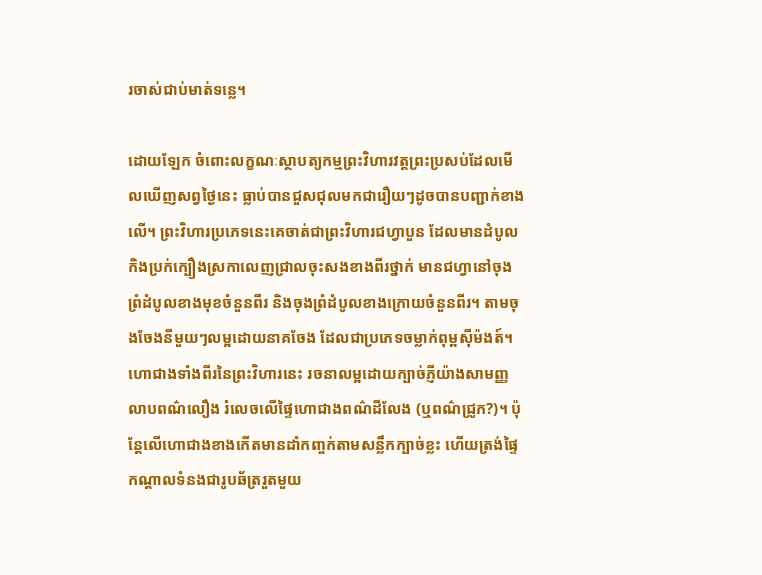រចាស់ជាប់មាត់ទន្លេ។

ដោយឡែក ចំពោះលក្ខណៈស្ថាបត្យកម្មព្រះវិហារវត្តព្រះប្រសប់ដែលមើលឃើញសព្វថ្ងៃនេះ ធ្លាប់បានជួសជុលមកជារឿយៗដូចបានបញ្ជាក់ខាងលើ។ ព្រះវិហារប្រភេទនេះគេចាត់ជាព្រះវិហារជហ្វាបួន ដែលមានដំបូលកិងប្រក់ក្បឿងស្រកាលេញជ្រាលចុះសងខាងពីរថ្នាក់ មានជហ្វានៅចុងព្រំដំបូលខាងមុខចំនួនពីរ និងចុងព្រំដំបូលខាងក្រោយចំនួនពីរ។ តាមចុងចែងនីមួយៗលម្អដោយនាគចែង ដែលជាប្រភេទចម្លាក់ពុម្ពស៊ីម៉ងត៍។ ហោជាងទាំងពីរនៃព្រះវិហារនេះ រចនាលម្អដោយក្បាច់ភ្ញីយ៉ាងសាមញ្ញលាបពណ៌លឿង រំលេចលើផ្ទៃហោជាងពណ៌ដីលែង (ឬពណ៌ជ្រូក?)។ ប៉ុន្តែលើហោជាងខាងកើតមានដាំកញ្ចក់តាមសន្លឹកក្បាច់ខ្លះ ហើយត្រង់ផ្ទៃកណ្តាលទំនងជារូបឆ័ត្ររួតមួយ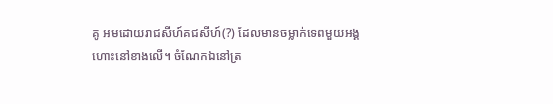គូ អមដោយរាជសីហ៍គជសីហ៍(?) ដែលមានចម្លាក់ទេពមួយអង្គហោះនៅខាងលើ។ ចំណែកឯនៅត្រ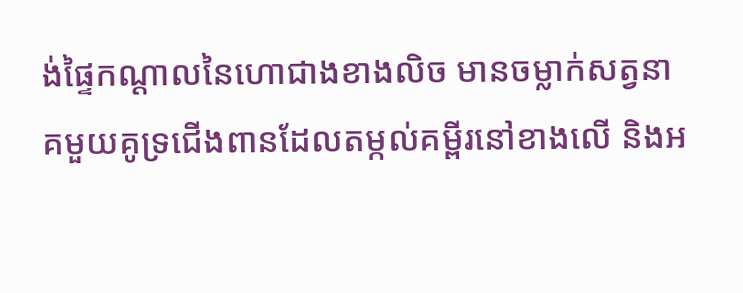ង់ផ្ទៃកណ្តាលនៃហោជាងខាងលិច មានចម្លាក់សត្វនាគមួយគូទ្រជើងពានដែលតម្កល់គម្ពីរនៅខាងលើ និងអ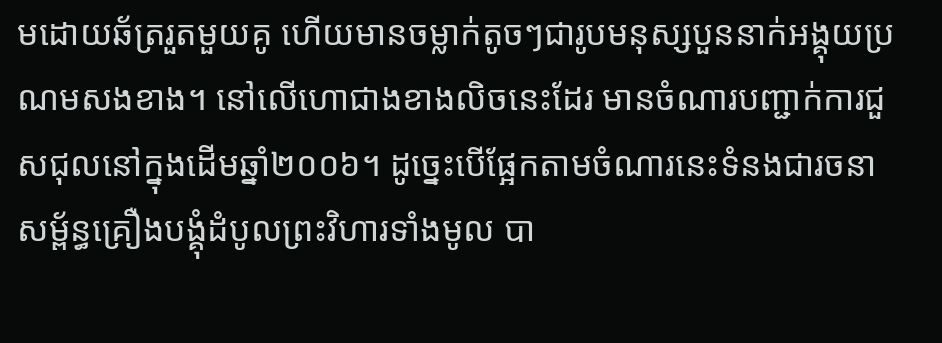មដោយឆ័ត្ររួតមួយគូ ហើយមានចម្លាក់តូចៗជារូបមនុស្សបួននាក់អង្គុយប្រណមសងខាង។ នៅលើហោជាងខាងលិចនេះដែរ មានចំណារបញ្ជាក់ការជួសជុលនៅក្នុងដើមឆ្នាំ២០០៦។ ដូច្នេះបើផ្អែកតាមចំណារនេះទំនងជារចនាសម្ព័ន្ធគ្រឿងបង្គុំដំបូលព្រះវិហារទាំងមូល បា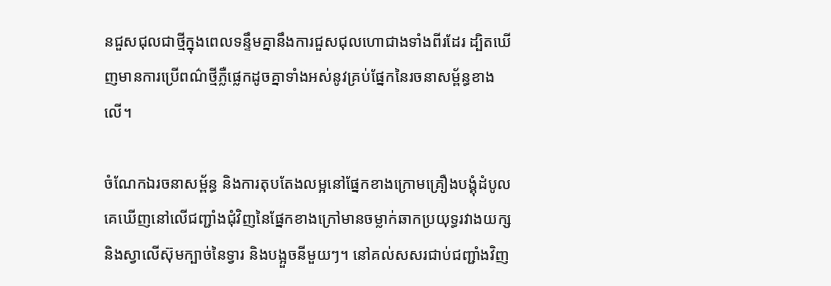នជួសជុលជាថ្មីក្នុងពេលទន្ទឹមគ្នានឹងការជួសជុលហោជាងទាំងពីរដែរ ដ្បិតឃើញមានការប្រើពណ៌ថ្មីភ្លឺផ្លេកដូចគ្នាទាំងអស់នូវគ្រប់ផ្នែកនៃរចនាសម្ព័ន្ធខាងលើ។

ចំណែកឯរចនាសម្ព័ន្ធ និងការតុបតែងលម្អនៅផ្នែកខាងក្រោមគ្រឿងបង្គុំដំបូល គេឃើញនៅលើជញ្ជាំងជុំវិញនៃផ្នែកខាងក្រៅមានចម្លាក់ឆាកប្រយុទ្ធរវាងយក្ស និងស្វាលើស៊ុមក្បាច់នៃទ្វារ និងបង្អួចនីមួយៗ។ នៅគល់សសរជាប់ជញ្ជាំងវិញ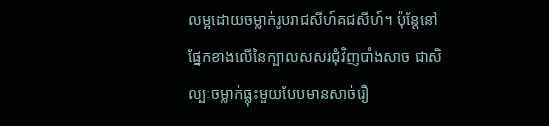លម្អដោយចម្លាក់រូបរាជសីហ៍គជសីហ៍។ ប៉ុន្តែនៅផ្នែកខាងលើនៃក្បាលសសរជុំវិញបាំងសាច ជាសិល្បៈចម្លាក់ធ្លុះមួយបែបមានសាច់រឿ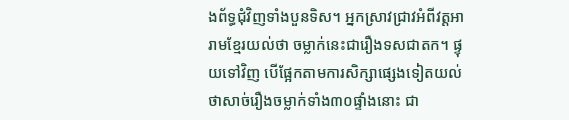ងព័ទ្ធជុំវិញទាំងបួនទិស។ អ្នកស្រាវជ្រាវអំពីវត្តអារាមខ្មែរយល់ថា ចម្លាក់នេះជារឿងទសជាតក។ ផ្ទុយទៅវិញ បើផ្អែកតាមការសិក្សាផ្សេងទៀតយល់ថាសាច់រឿងចម្លាក់ទាំង៣០ផ្ទាំងនោះ ជា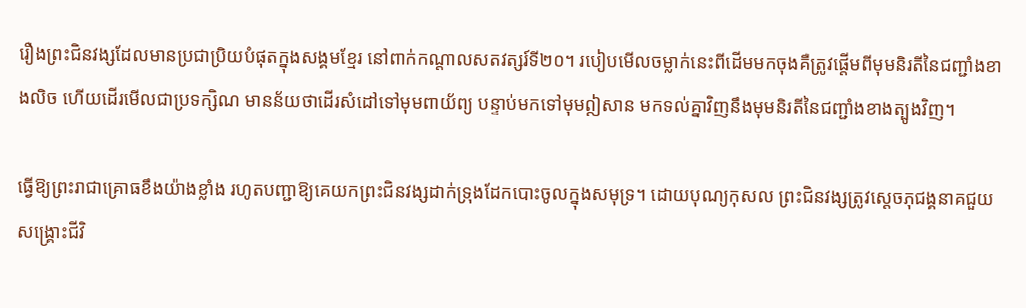រឿងព្រះជិនវង្សដែលមានប្រជាប្រិយបំផុតក្នុងសង្គមខ្មែរ នៅពាក់កណ្តាលសតវត្សរ៍ទី២០។ របៀបមើលចម្លាក់នេះពីដើមមកចុងគឺត្រូវផ្តើមពីមុមនិរតីនៃជញ្ជាំងខាងលិច ហើយដើរមើលជាប្រទក្សិណ មានន័យថាដើរសំដៅទៅមុមពាយ័ព្យ បន្ទាប់មកទៅមុមឦសាន មកទល់គ្នាវិញនឹងមុមនិរតីនៃជញ្ជាំងខាងត្បូងវិញ។

ធ្វើឱ្យព្រះរាជាគ្រោធខឹងយ៉ាងខ្លាំង រហូតបញ្ជាឱ្យគេយកព្រះជិនវង្សដាក់ទ្រុងដែកបោះចូលក្នុងសមុទ្រ។ ដោយបុណ្យកុសល ព្រះជិនវង្សត្រូវស្ដេចភុជង្គនាគជួយសង្គ្រោះជីវិ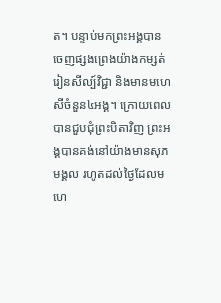ត។ បន្ទាប់មកព្រះអង្គបានចេញផ្សងព្រេងយ៉ាងកម្សត់ រៀនសីល្ប៍វិជ្ជា និងមានមហេសីចំនួន៤អង្គ។ ក្រោយពេលបានជួបជុំព្រះបិតាវិញ ព្រះអង្គបានគង់នៅយ៉ាងមានសុភមង្គល រហូតដល់ថ្ងៃដែលមហេ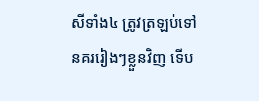សីទាំង៤ ត្រូវត្រឡប់ទៅនគររៀងៗខ្លួនវិញ ទើប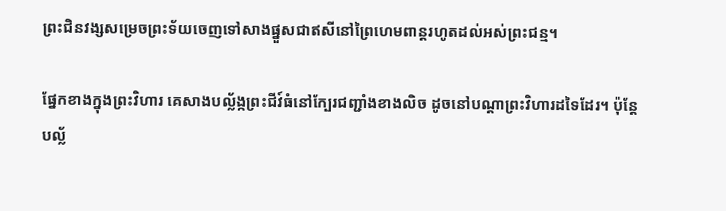ព្រះជិនវង្សសម្រេចព្រះទ័យចេញទៅសាងផ្នួសជាឥសីនៅព្រៃហេមពាន្តរហូតដល់អស់ព្រះជន្ម។

ផ្នែកខាងក្នុងព្រះវិហារ គេសាងបល្ល័ង្កព្រះជីវ៍ធំនៅក្បែរជញ្ជាំងខាងលិច ដូចនៅបណ្តាព្រះវិហារដទៃដែរ។ ប៉ុន្តែបល្ល័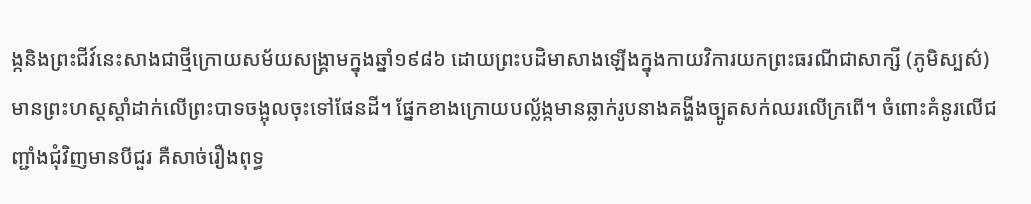ង្កនិងព្រះជីវ៍នេះសាងជាថ្មីក្រោយសម័យសង្រ្គាមក្នុងឆ្នាំ១៩៨៦ ដោយព្រះបដិមាសាងឡើងក្នុងកាយវិការយកព្រះធរណីជាសាក្សី (ភូមិស្បស៌) មានព្រះហស្តស្តាំដាក់លើព្រះបាទចង្អុលចុះទៅផែនដី។ ផ្នែកខាងក្រោយបល្ល័ង្កមានឆ្លាក់រូបនាងគង្ហីងច្បូតសក់ឈរលើក្រពើ។ ចំពោះគំនូរលើជញ្ជាំងជុំវិញមានបីជួរ គឺសាច់រឿងពុទ្ធ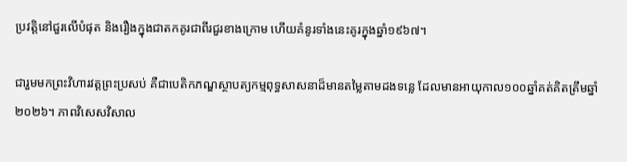ប្រវត្តិនៅជួរលើបំផុត និងរឿងក្នុងជាតកគូរជាពីរជួរខាងក្រោម ហើយគំនូរទាំងនេះគូរក្នុងឆ្នាំ១៩៦៧។

ជារួមមកព្រះវិហារវត្តព្រះប្រសប់ គឺជាបេតិកភណ្ឌស្ថាបត្យកម្មពុទ្ធសាសនាដ៏មានតម្លៃតាមដងទន្លេ ដែលមានអាយុកាល១០០ឆ្នាំគត់គិតត្រឹមឆ្នាំ២០២៦។ ភាពវិសេសវិសាល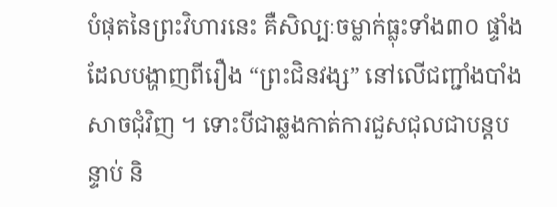បំផុតនៃព្រះវិហារនេះ គឺសិល្បៈចម្លាក់ធ្លុះទាំង៣០ ផ្ទាំងដែលបង្ហាញពីរឿង “ព្រះជិនវង្ស” នៅលើជញ្ជាំងបាំងសាចជុំវិញ ។ ទោះបីជាឆ្លងកាត់ការជួសជុលជាបន្តបន្ទាប់ និ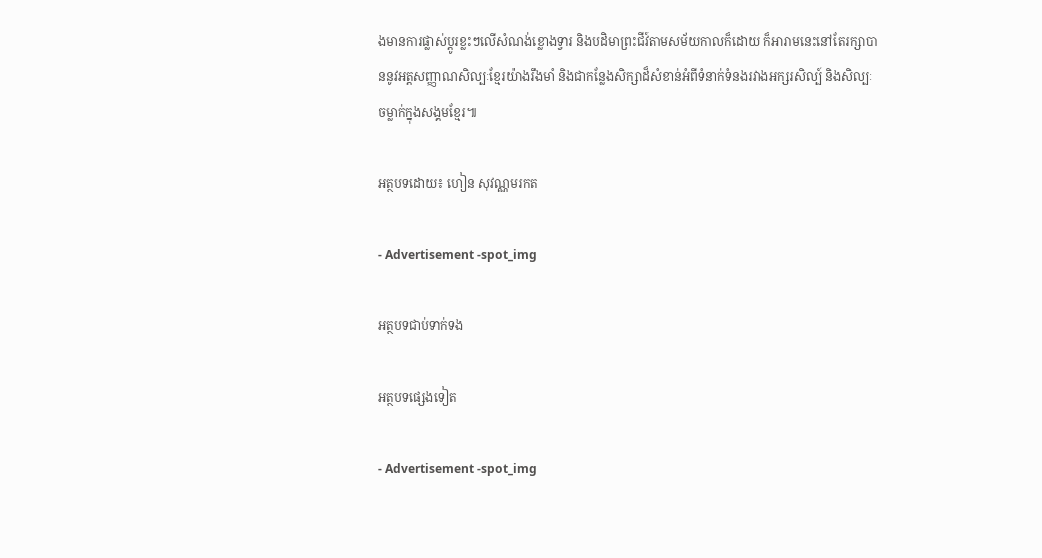ងមានការផ្លាស់ប្តូរខ្លះៗលើសំណង់ខ្លោងទ្វារ និងបដិមាព្រះជីវ៍តាមសម័យកាលក៏ដោយ ក៏អារាមនេះនៅតែរក្សាបាននូវអត្តសញ្ញាណសិល្បៈខ្មែរយ៉ាងរឹងមាំ និងជាកន្លែងសិក្សាដ៏សំខាន់អំពីទំនាក់ទំនងរវាងអក្សរសិល្ប៍ និងសិល្បៈចម្លាក់ក្នុងសង្គមខ្មែរ៕

អត្ថបទដោយ៖ ហៀន សុវណ្ណមរកត

- Advertisement -spot_img

អត្ថបទជាប់ទាក់ទង

អត្ថបទផ្សេងទៀត

- Advertisement -spot_img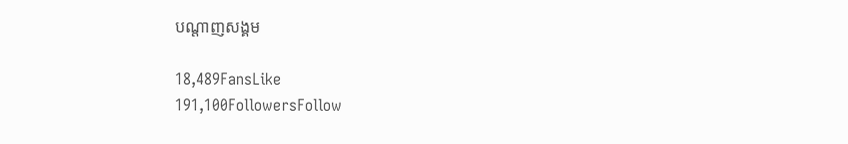បណ្ដាញសង្គម

18,489FansLike
191,100FollowersFollow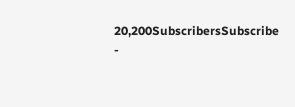20,200SubscribersSubscribe
-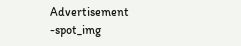Advertisement -spot_img